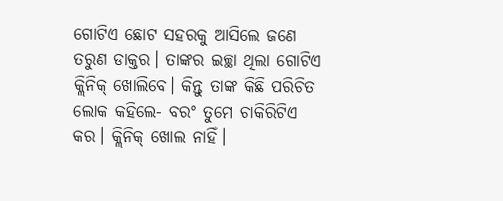ଗୋଟିଏ ଛୋଟ ସହରକୁ ଆସିଲେ ଜଣେ ତରୁଣ ଡାକ୍ତର। ତାଙ୍କର ଇଚ୍ଛା ଥିଲା ଗୋଟିଏ କ୍ଲିନିକ୍ ଖୋଲିବେ। କିନ୍ତୁ ତାଙ୍କ କିଛି ପରିଚିତ ଲୋକ କହିଲେ- ବରଂ ତୁମେ ଚାକିରିଟିଏ କର। କ୍ଲିନିକ୍ ଖୋଲ ନାହିଁ।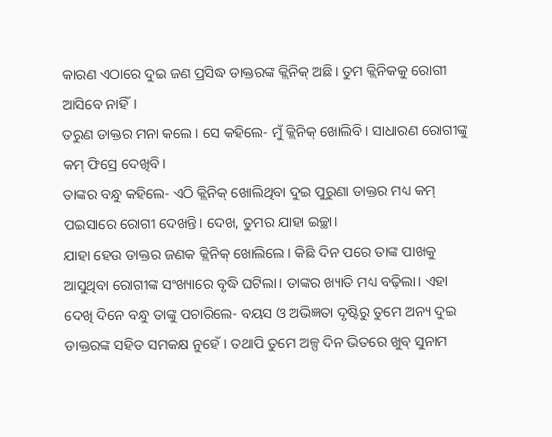କାରଣ ଏଠାରେ ଦୁଇ ଜଣ ପ୍ରସିଦ୍ଧ ଡାକ୍ତରଙ୍କ କ୍ଲିନିକ୍ ଅଛି। ତୁମ କ୍ଲିନିକକୁ ରୋଗୀ ଆସିବେ ନାହିଁ।
ତରୁଣ ଡାକ୍ତର ମନା କଲେ। ସେ କହିଲେ- ମୁଁ କ୍ଲିନିକ୍ ଖୋଲିବି। ସାଧାରଣ ରୋଗୀଙ୍କୁ କମ୍ ଫିସ୍ରେ ଦେଖିବି।
ତାଙ୍କର ବନ୍ଧୁ କହିଲେ- ଏଠି କ୍ଲିନିକ୍ ଖୋଲିଥିବା ଦୁଇ ପୁରୁଣା ଡାକ୍ତର ମଧ୍ୟ କମ୍ ପଇସାରେ ରୋଗୀ ଦେଖନ୍ତି। ଦେଖ, ତୁମର ଯାହା ଇଚ୍ଛା।
ଯାହା ହେଉ ଡାକ୍ତର ଜଣକ କ୍ଲିନିକ୍ ଖୋଲିଲେ। କିଛି ଦିନ ପରେ ତାଙ୍କ ପାଖକୁ ଆସୁଥିବା ରୋଗୀଙ୍କ ସଂଖ୍ୟାରେ ବୃଦ୍ଧି ଘଟିଲା। ତାଙ୍କର ଖ୍ୟାତି ମଧ୍ୟ ବଢ଼ିଲା। ଏହା ଦେଖି ଦିନେ ବନ୍ଧୁ ତାଙ୍କୁ ପଚାରିଲେ- ବୟସ ଓ ଅଭିଜ୍ଞତା ଦୃଷ୍ଟିରୁ ତୁମେ ଅନ୍ୟ ଦୁଇ ଡାକ୍ତରଙ୍କ ସହିତ ସମକକ୍ଷ ନୁହେଁ। ତଥାପି ତୁମେ ଅଳ୍ପ ଦିନ ଭିତରେ ଖୁବ୍ ସୁନାମ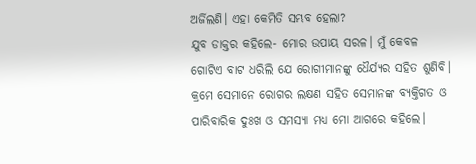ଅର୍ଜିଲଣି। ଏହା କେମିତି ସମ୍ଭବ ହେଲା?
ଯୁବ ଡାକ୍ତର କହିଲେ- ମୋର ଉପାୟ ସରଳ। ମୁଁ କେବଳ ଗୋଟିଏ ବାଟ ଧରିଲି ଯେ ରୋଗୀମାନଙ୍କୁ ଧୈର୍ଯ୍ୟର ସହିତ ଶୁଣିବି। କ୍ରମେ ସେମାନେ ରୋଗର ଲକ୍ଷଣ ସହିତ ସେମାନଙ୍କ ବ୍ୟକ୍ତିଗତ ଓ ପାରିବାରିକ ଦୁଃଖ ଓ ସମସ୍ୟା ମଧ୍ୟ ମୋ ଆଗରେ କହିଲେ।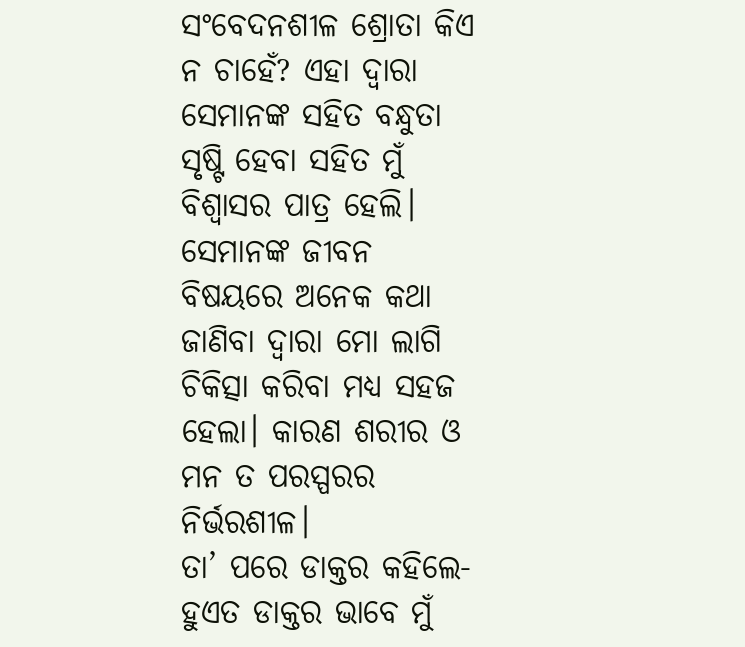ସଂବେଦନଶୀଳ ଶ୍ରୋତା କିଏ ନ ଚାହେଁ? ଏହା ଦ୍ବାରା ସେମାନଙ୍କ ସହିତ ବନ୍ଧୁତା ସୃଷ୍ଟି ହେବା ସହିତ ମୁଁ ବିଶ୍ବାସର ପାତ୍ର ହେଲି। ସେମାନଙ୍କ ଜୀବନ ବିଷୟରେ ଅନେକ କଥା ଜାଣିବା ଦ୍ବାରା ମୋ ଲାଗି ଚିକିତ୍ସା କରିବା ମଧ୍ୟ ସହଜ ହେଲା। କାରଣ ଶରୀର ଓ ମନ ତ ପରସ୍ପରର ନିର୍ଭରଶୀଳ।
ତା’ ପରେ ଡାକ୍ତର କହିଲେ- ହୁଏତ ଡାକ୍ତର ଭାବେ ମୁଁ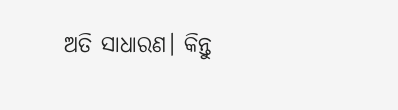ଅତି ସାଧାରଣ। କିନ୍ତୁ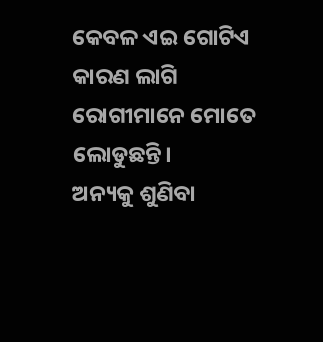କେବଳ ଏଇ ଗୋଟିଏ କାରଣ ଲାଗି ରୋଗୀମାନେ ମୋତେ ଲୋଡୁଛନ୍ତି।
ଅନ୍ୟକୁ ଶୁଣିବା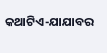କଥାଟିଏ-ଯାଯାବର